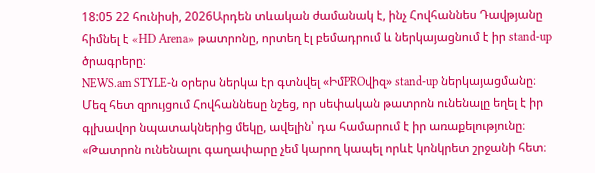18:05 22 հունիսի, 2026Արդեն տևական ժամանակ է, ինչ Հովհաննես Դավթյանը հիմնել է «HD Arena» թատրոնը, որտեղ էլ բեմադրում և ներկայացնում է իր stand-up ծրագրերը։
NEWS.am STYLE-ն օրերս ներկա էր գտնվել «ԻմPROվիզ» stand-up ներկայացմանը։ Մեզ հետ զրույցում Հովհաննեսը նշեց, որ սեփական թատրոն ունենալը եղել է իր գլխավոր նպատակներից մեկը, ավելին՝ դա համարում է իր առաքելությունը։
«Թատրոն ունենալու գաղափարը չեմ կարող կապել որևէ կոնկրետ շրջանի հետ։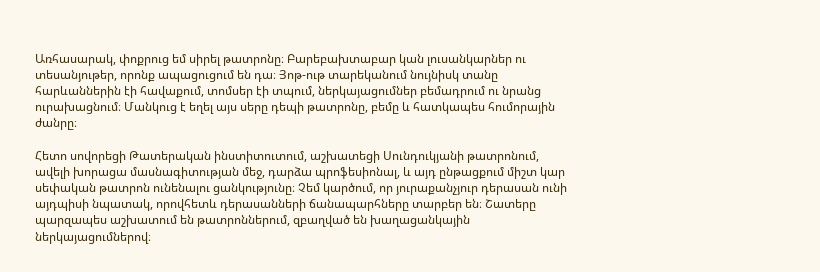Առհասարակ, փոքրուց եմ սիրել թատրոնը։ Բարեբախտաբար կան լուսանկարներ ու տեսանյութեր, որոնք ապացուցում են դա։ Յոթ-ութ տարեկանում նույնիսկ տանը հարևաններին էի հավաքում, տոմսեր էի տպում, ներկայացումներ բեմադրում ու նրանց ուրախացնում։ Մանկուց է եղել այս սերը դեպի թատրոնը, բեմը և հատկապես հումորային ժանրը։

Հետո սովորեցի Թատերական ինստիտուտում, աշխատեցի Սունդուկյանի թատրոնում, ավելի խորացա մասնագիտության մեջ, դարձա պրոֆեսիոնալ, և այդ ընթացքում միշտ կար սեփական թատրոն ունենալու ցանկությունը։ Չեմ կարծում, որ յուրաքանչյուր դերասան ունի այդպիսի նպատակ, որովհետև դերասանների ճանապարհները տարբեր են։ Շատերը պարզապես աշխատում են թատրոններում, զբաղված են խաղացանկային ներկայացումներով։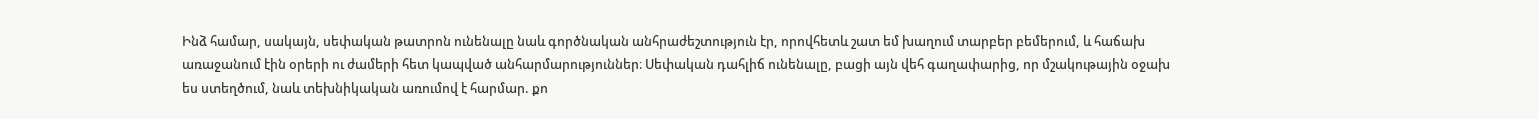Ինձ համար, սակայն, սեփական թատրոն ունենալը նաև գործնական անհրաժեշտություն էր, որովհետև շատ եմ խաղում տարբեր բեմերում, և հաճախ առաջանում էին օրերի ու ժամերի հետ կապված անհարմարություններ։ Սեփական դահլիճ ունենալը, բացի այն վեհ գաղափարից, որ մշակութային օջախ ես ստեղծում, նաև տեխնիկական առումով է հարմար. քո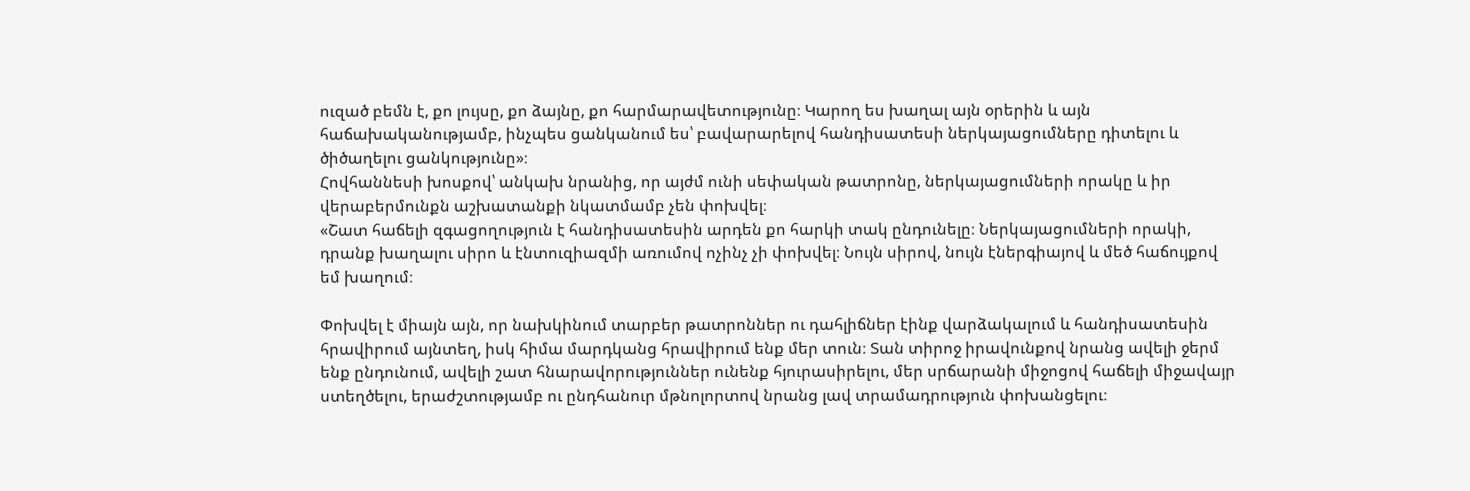ուզած բեմն է, քո լույսը, քո ձայնը, քո հարմարավետությունը։ Կարող ես խաղալ այն օրերին և այն հաճախականությամբ, ինչպես ցանկանում ես՝ բավարարելով հանդիսատեսի ներկայացումները դիտելու և ծիծաղելու ցանկությունը»։
Հովհաննեսի խոսքով՝ անկախ նրանից, որ այժմ ունի սեփական թատրոնը, ներկայացումների որակը և իր վերաբերմունքն աշխատանքի նկատմամբ չեն փոխվել։
«Շատ հաճելի զգացողություն է հանդիսատեսին արդեն քո հարկի տակ ընդունելը։ Ներկայացումների որակի, դրանք խաղալու սիրո և էնտուզիազմի առումով ոչինչ չի փոխվել։ Նույն սիրով, նույն էներգիայով և մեծ հաճույքով եմ խաղում։

Փոխվել է միայն այն, որ նախկինում տարբեր թատրոններ ու դահլիճներ էինք վարձակալում և հանդիսատեսին հրավիրում այնտեղ, իսկ հիմա մարդկանց հրավիրում ենք մեր տուն։ Տան տիրոջ իրավունքով նրանց ավելի ջերմ ենք ընդունում, ավելի շատ հնարավորություններ ունենք հյուրասիրելու, մեր սրճարանի միջոցով հաճելի միջավայր ստեղծելու, երաժշտությամբ ու ընդհանուր մթնոլորտով նրանց լավ տրամադրություն փոխանցելու։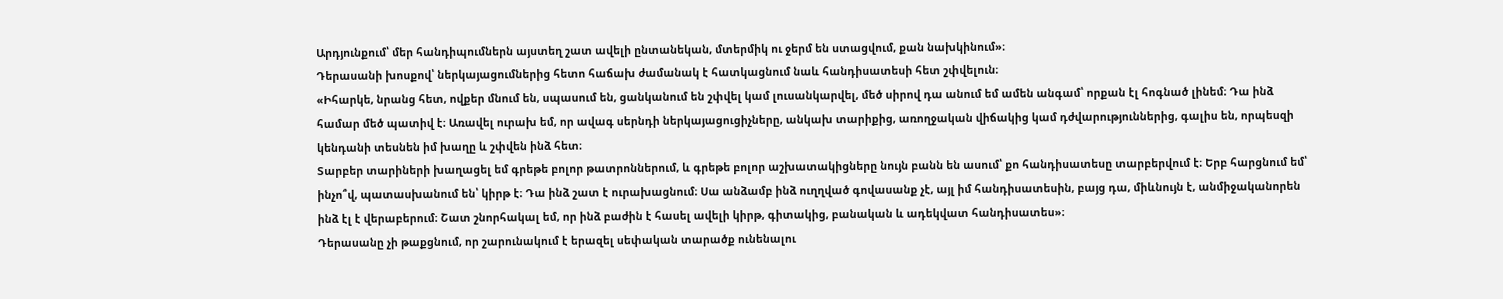Արդյունքում՝ մեր հանդիպումներն այստեղ շատ ավելի ընտանեկան, մտերմիկ ու ջերմ են ստացվում, քան նախկինում»։
Դերասանի խոսքով՝ ներկայացումներից հետո հաճախ ժամանակ է հատկացնում նաև հանդիսատեսի հետ շփվելուն։
«Իհարկե, նրանց հետ, ովքեր մնում են, սպասում են, ցանկանում են շփվել կամ լուսանկարվել, մեծ սիրով դա անում եմ ամեն անգամ՝ որքան էլ հոգնած լինեմ։ Դա ինձ համար մեծ պատիվ է։ Առավել ուրախ եմ, որ ավագ սերնդի ներկայացուցիչները, անկախ տարիքից, առողջական վիճակից կամ դժվարություններից, գալիս են, որպեսզի կենդանի տեսնեն իմ խաղը և շփվեն ինձ հետ։
Տարբեր տարիների խաղացել եմ գրեթե բոլոր թատրոններում, և գրեթե բոլոր աշխատակիցները նույն բանն են ասում՝ քո հանդիսատեսը տարբերվում է։ Երբ հարցնում եմ՝ ինչո՞վ, պատասխանում են՝ կիրթ է։ Դա ինձ շատ է ուրախացնում։ Սա անձամբ ինձ ուղղված գովասանք չէ, այլ իմ հանդիսատեսին, բայց դա, միևնույն է, անմիջականորեն ինձ էլ է վերաբերում։ Շատ շնորհակալ եմ, որ ինձ բաժին է հասել ավելի կիրթ, գիտակից, բանական և ադեկվատ հանդիսատես»։
Դերասանը չի թաքցնում, որ շարունակում է երազել սեփական տարածք ունենալու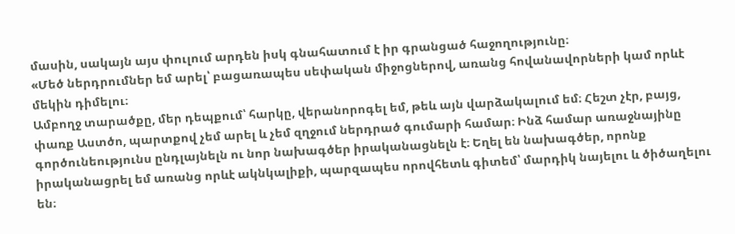մասին, սակայն այս փուլում արդեն իսկ գնահատում է իր գրանցած հաջողությունը։
«Մեծ ներդրումներ եմ արել՝ բացառապես սեփական միջոցներով, առանց հովանավորների կամ որևէ մեկին դիմելու։
Ամբողջ տարածքը, մեր դեպքում՝ հարկը, վերանորոգել եմ, թեև այն վարձակալում եմ։ Հեշտ չէր, բայց, փառք Աստծո, պարտքով չեմ արել և չեմ զղջում ներդրած գումարի համար։ Ինձ համար առաջնայինը գործունեությունս ընդլայնելն ու նոր նախագծեր իրականացնելն է։ Եղել են նախագծեր, որոնք իրականացրել եմ առանց որևէ ակնկալիքի, պարզապես որովհետև գիտեմ՝ մարդիկ նայելու և ծիծաղելու են։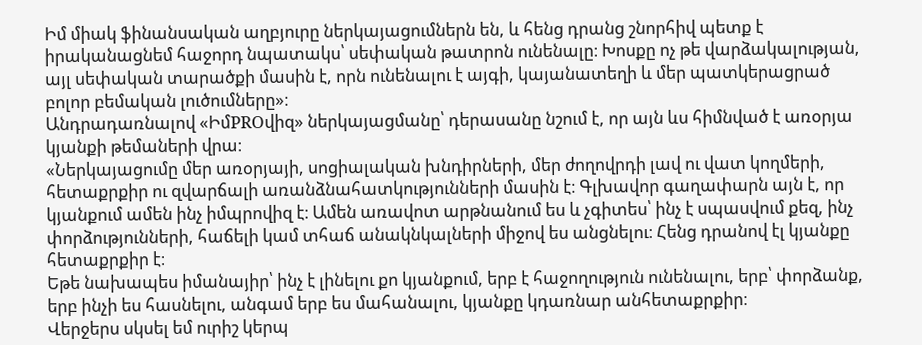Իմ միակ ֆինանսական աղբյուրը ներկայացումներն են, և հենց դրանց շնորհիվ պետք է իրականացնեմ հաջորդ նպատակս՝ սեփական թատրոն ունենալը։ Խոսքը ոչ թե վարձակալության, այլ սեփական տարածքի մասին է, որն ունենալու է այգի, կայանատեղի և մեր պատկերացրած բոլոր բեմական լուծումները»։
Անդրադառնալով «ԻմPROվիզ» ներկայացմանը՝ դերասանը նշում է, որ այն ևս հիմնված է առօրյա կյանքի թեմաների վրա։
«Ներկայացումը մեր առօրյայի, սոցիալական խնդիրների, մեր ժողովրդի լավ ու վատ կողմերի, հետաքրքիր ու զվարճալի առանձնահատկությունների մասին է։ Գլխավոր գաղափարն այն է, որ կյանքում ամեն ինչ իմպրովիզ է։ Ամեն առավոտ արթնանում ես և չգիտես՝ ինչ է սպասվում քեզ, ինչ փորձությունների, հաճելի կամ տհաճ անակնկալների միջով ես անցնելու։ Հենց դրանով էլ կյանքը հետաքրքիր է։
Եթե նախապես իմանայիր՝ ինչ է լինելու քո կյանքում, երբ է հաջողություն ունենալու, երբ՝ փորձանք, երբ ինչի ես հասնելու, անգամ երբ ես մահանալու, կյանքը կդառնար անհետաքրքիր։
Վերջերս սկսել եմ ուրիշ կերպ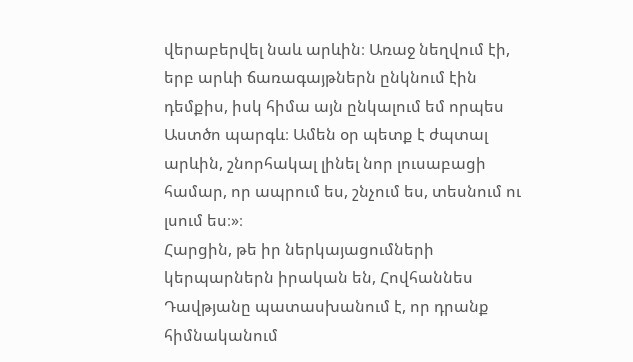վերաբերվել նաև արևին։ Առաջ նեղվում էի, երբ արևի ճառագայթներն ընկնում էին դեմքիս, իսկ հիմա այն ընկալում եմ որպես Աստծո պարգև։ Ամեն օր պետք է ժպտալ արևին, շնորհակալ լինել նոր լուսաբացի համար, որ ապրում ես, շնչում ես, տեսնում ու լսում ես։»։
Հարցին, թե իր ներկայացումների կերպարներն իրական են, Հովհաննես Դավթյանը պատասխանում է, որ դրանք հիմնականում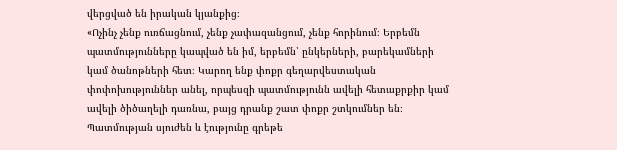վերցված են իրական կյանքից։
«Ոչինչ չենք ուռճացնում, չենք չափազանցում, չենք հորինում։ Երբեմն պատմությունները կապված են իմ, երբեմն՝ ընկերների, բարեկամների կամ ծանոթների հետ։ Կարող ենք փոքր գեղարվեստական փոփոխություններ անել, որպեսզի պատմությունն ավելի հետաքրքիր կամ ավելի ծիծաղելի դառնա, բայց դրանք շատ փոքր շտկումներ են։ Պատմության սյուժեն և էությունը գրեթե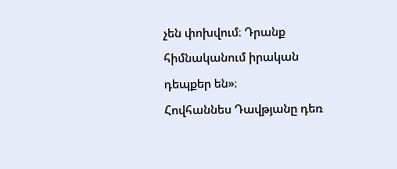չեն փոխվում։ Դրանք հիմնականում իրական դեպքեր են»։
Հովհաննես Դավթյանը դեռ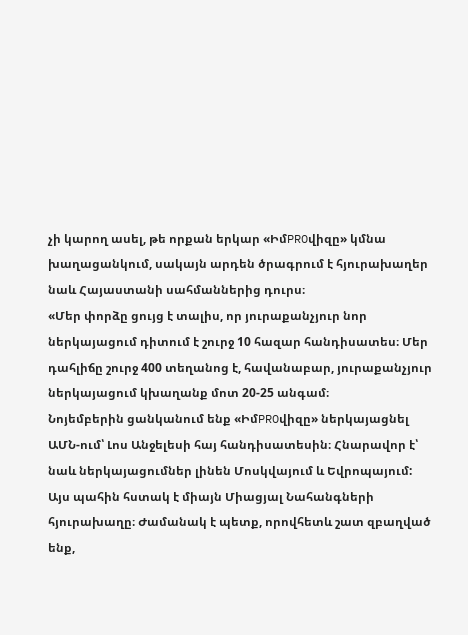չի կարող ասել, թե որքան երկար «ԻմPROվիզը» կմնա խաղացանկում, սակայն արդեն ծրագրում է հյուրախաղեր նաև Հայաստանի սահմաններից դուրս։
«Մեր փորձը ցույց է տալիս, որ յուրաքանչյուր նոր ներկայացում դիտում է շուրջ 10 հազար հանդիսատես։ Մեր դահլիճը շուրջ 400 տեղանոց է, հավանաբար, յուրաքանչյուր ներկայացում կխաղանք մոտ 20-25 անգամ։
Նոյեմբերին ցանկանում ենք «ԻմPROվիզը» ներկայացնել ԱՄՆ-ում՝ Լոս Անջելեսի հայ հանդիսատեսին։ Հնարավոր է՝ նաև ներկայացումներ լինեն Մոսկվայում և Եվրոպայում: Այս պահին հստակ է միայն Միացյալ Նահանգների հյուրախաղը։ Ժամանակ է պետք, որովհետև շատ զբաղված ենք,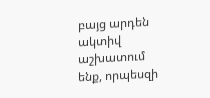բայց արդեն ակտիվ աշխատում ենք, որպեսզի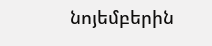նոյեմբերին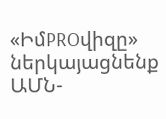«ԻմPROվիզը» ներկայացնենք ԱՄՆ-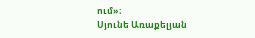ում»։
Սյունե Առաքելյան